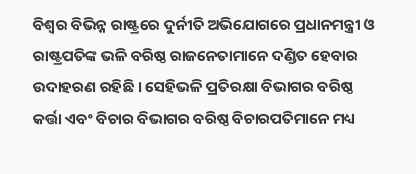ବିଶ୍ୱର ବିଭିନ୍ନ ରାଷ୍ଟ୍ରରେ ଦୁର୍ନୀତି ଅଭିଯୋଗରେ ପ୍ରଧାନମନ୍ତ୍ରୀ ଓ ରାଷ୍ଟ୍ରପତିଙ୍କ ଭଳି ବରିଷ୍ଠ ରାଜନେତାମାନେ ଦଣ୍ଡିତ ହେବାର ଉଦାହରଣ ରହିଛି । ସେହିଭଳି ପ୍ରତିରକ୍ଷା ବିଭାଗର ବରିଷ୍ଠ କର୍ତ୍ତା ଏବଂ ବିଚାର ବିଭାଗର ବରିଷ୍ଠ ବିଚାରପତିମାନେ ମଧ୍ୟ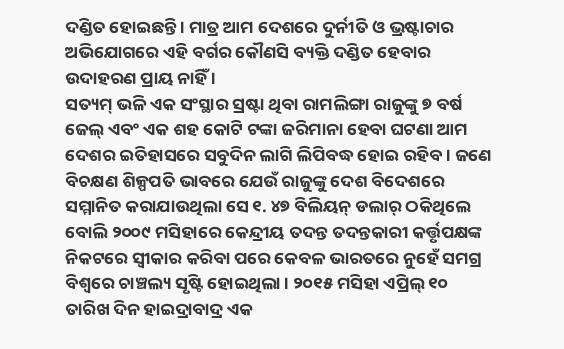ଦଣ୍ଡିତ ହୋଇଛନ୍ତି । ମାତ୍ର ଆମ ଦେଶରେ ଦୁର୍ନୀତି ଓ ଭ୍ରଷ୍ଟାଚାର ଅଭିଯୋଗରେ ଏହି ବର୍ଗର କୌଣସି ବ୍ୟକ୍ତି ଦଣ୍ଡିତ ହେବାର ଉଦାହରଣ ପ୍ରାୟ ନାହିଁ ।
ସତ୍ୟମ୍ ଭଳି ଏକ ସଂସ୍ଥାର ସ୍ରଷ୍ଟା ଥିବା ରାମଲିଙ୍ଗା ରାଜୁଙ୍କୁ ୭ ବର୍ଷ ଜେଲ୍ ଏବଂ ଏକ ଶହ କୋଟି ଟଙ୍କା ଜରିମାନା ହେବା ଘଟଣା ଆମ ଦେଶର ଇତିହାସରେ ସବୁଦିନ ଲାଗି ଲିପିବଦ୍ଧ ହୋଇ ରହିବ । ଜଣେ ବିଚକ୍ଷଣ ଶିଳ୍ପପତି ଭାବରେ ଯେଉଁ ରାଜୁଙ୍କୁ ଦେଶ ବିଦେଶରେ ସମ୍ମାନିତ କରାଯାଉଥିଲା ସେ ୧. ୪୭ ବିଲିୟନ୍ ଡଲାର୍ ଠକିଥିଲେ ବୋଲି ୨୦୦୯ ମସିହାରେ କେନ୍ଦ୍ରୀୟ ତଦନ୍ତ ତଦନ୍ତକାରୀ କର୍ତ୍ତୃପକ୍ଷଙ୍କ ନିକଟରେ ସ୍ୱୀକାର କରିବା ପରେ କେବଳ ଭାରତରେ ନୁହେଁ ସମଗ୍ର ବିଶ୍ୱରେ ଚାଞ୍ଚଲ୍ୟ ସୃଷ୍ଟି ହୋଇଥିଲା । ୨୦୧୫ ମସିହା ଏପ୍ରିଲ୍ ୧୦ ତାରିଖ ଦିନ ହାଇଦ୍ରାବାଦ୍ର ଏକ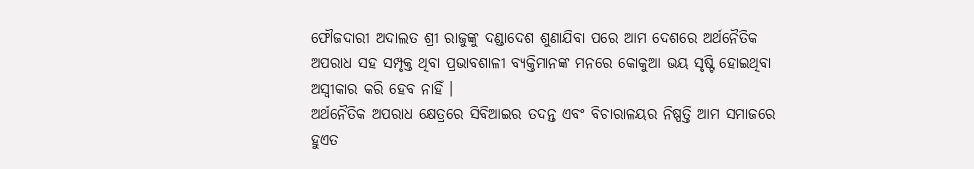ଫୌଜଦାରୀ ଅଦାଲତ ଶ୍ରୀ ରାଜୁଙ୍କୁ ଦଣ୍ଡାଦେଶ ଶୁଣାଯିବା ପରେ ଆମ ଦେଶରେ ଅର୍ଥନୈତିକ ଅପରାଧ ସହ ସମ୍ପୃକ୍ତ ଥିବା ପ୍ରଭାବଶାଳୀ ବ୍ୟକ୍ତିମାନଙ୍କ ମନରେ କୋକୁଆ ଭୟ ସୃଷ୍ଟି ହୋଇଥିବା ଅସ୍ୱୀକାର କରି ହେବ ନାହିଁ ।
ଅର୍ଥନୈତିକ ଅପରାଧ କ୍ଷେତ୍ରରେ ସିବିଆଇର ତଦନ୍ତ ଏବଂ ବିଚାରାଳୟର ନିଷ୍ପତ୍ତି ଆମ ସମାଜରେ ହୁଏତ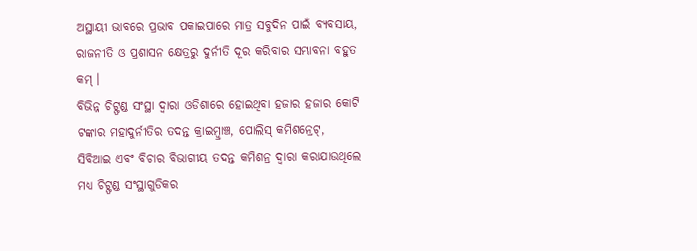ଅସ୍ଥାୟୀ ଭାବରେ ପ୍ରଭାବ ପକାଇପାରେ ମାତ୍ର ସବୁଦିନ ପାଇଁ ବ୍ୟବସାୟ, ରାଜନୀତି ଓ ପ୍ରଶାସନ କ୍ଷେତ୍ରରୁ ଦୁର୍ନୀତି ଦୂର କରିବାର ସମ୍ଭାବନା ବହୁତ କମ୍ ।
ବିଭିନ୍ନ ଚିଟ୍ଫଣ୍ଡ ସଂସ୍ଥା ଦ୍ୱାରା ଓଡିଶାରେ ହୋଇଥିବା ହଜାର ହଜାର କୋଟି ଟଙ୍କାର ମହାଦୁର୍ନୀତିର ତଦନ୍ତ କ୍ରାଇମ୍ବ୍ରାଞ୍ଚ, ପୋଲିସ୍ କମିଶନ୍ରେଟ୍, ସିବିଆଇ ଏବଂ ବିଚାର ବିଭାଗୀୟ ତଦନ୍ତ କମିଶନ୍ର ଦ୍ୱାରା କରାଯାଉଥିଲେ ମଧ୍ୟ ଚିଟ୍ଫଣ୍ଡ ସଂସ୍ଥାଗୁଡିକର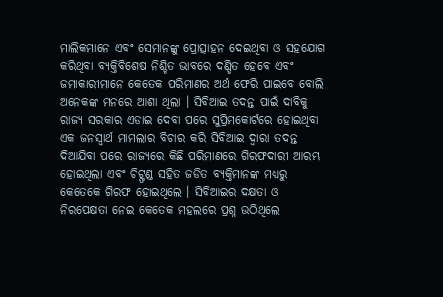ମାଲିକମାନେ ଏବଂ ସେମାନଙ୍କୁ ପ୍ରୋତ୍ସାହନ ଦେଇଥିବା ଓ ସହଯୋଗ କରିଥିବା ବ୍ୟକ୍ତିବିଶେଷ ନିଶ୍ଚିତ ଭାବରେ ଦଣ୍ଡିତ ହେବେ ଏବଂ ଜମାକାରୀମାନେ କେତେକ ପରିମାଣର ଅର୍ଥ ଫେରି ପାଇବେ ବୋଲି ଅନେକଙ୍କ ମନରେ ଆଶା ଥିଲା । ସିବିଆଇ ତଦନ୍ତ ପାଇଁ ଦାବିକୁ ରାଜ୍ୟ ସରକାର ଏଡାଇ ଦେବା ପରେ ସୁପ୍ରିମକୋର୍ଟରେ ହୋଇଥିବା ଏକ ଜନସ୍ୱାର୍ଥ ମାମଲାର ବିଚାର କରି ସିବିଆଇ ଦ୍ୱାରା ତଦନ୍ତ ଦିଆଯିବା ପରେ ରାଜ୍ୟରେ କିଛି ପରିମାଣରେ ଗିରଫଦାରୀ ଆରମ୍ଭ ହୋଇଥିଲା ଏବଂ ଚିଟ୍ଫଣ୍ଡ ସହିତ ଜଡିତ ବ୍ୟକ୍ତିମାନଙ୍କ ମଧ୍ୟରୁ କେତେକେ ଗିରଫ ହୋଇଥିଲେ । ସିବିଆଇର ଦକ୍ଷତା ଓ ନିରପେକ୍ଷତା ନେଇ କେତେକ ମହଲରେ ପ୍ରଶ୍ନ ଉଠିଥିଲେ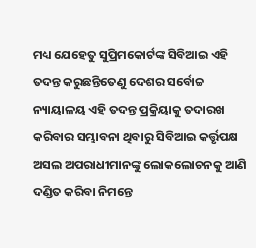ମଧ୍ୟ ଯେହେତୁ ସୁପ୍ରିମକୋର୍ଟଙ୍କ ସିବିଆଇ ଏହି ତଦନ୍ତ କରୁଛନ୍ତିତେଣୁ ଦେଶର ସର୍ବୋଚ୍ଚ ନ୍ୟାୟାଳୟ ଏହି ତଦନ୍ତ ପ୍ରକ୍ରିୟାକୁ ତଦାରଖ କରିବାର ସମ୍ଭାବନା ଥିବାରୁ ସିବିଆଇ କର୍ତ୍ତୃପକ୍ଷ ଅସଲ ଅପରାଧୀମାନଙ୍କୁ ଲୋକଲୋଚନକୁ ଆଣି ଦଣ୍ଡିତ କରିବା ନିମନ୍ତେ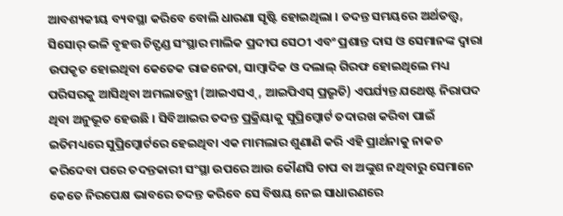ଆବଶ୍ୟକୀୟ ବ୍ୟବସ୍ଥା କରିବେ ବୋଲି ଧାରଣା ସୃଷ୍ଟି ହୋଇଥିଲା । ତଦନ୍ତ ସମୟରେ ଅର୍ଥତତ୍ତ୍ୱ, ସିସୋର୍ ଭଳି ବୃହତ୍ତ ଚିଟ୍ଫଣ୍ଡ ସଂସ୍ଥାର ମାଲିକ ପ୍ରଦୀପ ସେଠୀ ଏବଂ ପ୍ରଶାନ୍ତ ଦାସ ଓ ସେମାନଙ୍କ ଦ୍ୱାରା ଉପକୃତ ହୋଇଥିବା କେତେକ ରାଜନେତା, ସାମ୍ବାଦିକ ଓ ଦଲାଲ୍ ଗିରଫ ହୋଇଥିଲେ ମଧ୍ୟ ପରିସରକୁ ଆସିଥିବା ଅମଲାତନ୍ତ୍ରୀ (ଆଇଏସଏ୍, ଆଇପିଏସ୍ ପ୍ରଭୃତି) ଏପର୍ଯ୍ୟନ୍ତ ଯଥେଷ୍ଟ ନିରାପଦ ଥିବା ଅନୁଭୂତ ହେଉଛି । ସିବିଆଇର ତଦନ୍ତ ପ୍ରକ୍ରିୟାକୁ ସୁପ୍ରିମ୍କୋର୍ଟ ତଦାରଖ କରିବା ପାଇଁ ଇତିମଧ୍ୟରେ ସୁପ୍ରିମ୍କୋର୍ଟରେ ହେଇଥିବା ଏକ ମାମଲାର ଶୁଣାଣି କରି ଏହି ପ୍ରାର୍ଥନାକୁ ନାକଚ କରିଦେବା ପରେ ତଦନ୍ତକାରୀ ସଂସ୍ଥା ଉପରେ ଆଉ କୌଣସି ଚାପ ବା ଅଙ୍କୁଶ ନଥିବାରୁ ସେମାନେ କେତେ ନିରପେକ୍ଷ ଭାବରେ ତଦନ୍ତ କରିବେ ସେ ବିଷୟ ନେଇ ସାଧାରଣରେ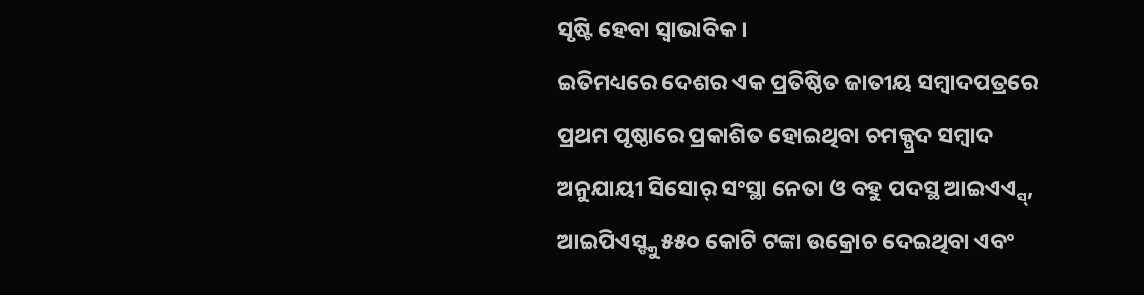ସୃଷ୍ଟି ହେବା ସ୍ୱାଭାବିକ ।
ଇତିମଧ୍ୟରେ ଦେଶର ଏକ ପ୍ରତିଷ୍ଠିତ ଜାତୀୟ ସମ୍ବାଦପତ୍ରରେ ପ୍ରଥମ ପୃଷ୍ଠାରେ ପ୍ରକାଶିତ ହୋଇଥିବା ଚମକ୍ପ୍ରଦ ସମ୍ବାଦ ଅନୁଯାୟୀ ସିସୋର୍ ସଂସ୍ଥା ନେତା ଓ ବହୁ ପଦସ୍ଥ ଆଇଏଏ୍ସ୍, ଆଇପିଏସ୍ଙ୍କୁ ୫୫୦ କୋଟି ଟଙ୍କା ଉକ୍ରୋଚ ଦେଇଥିବା ଏବଂ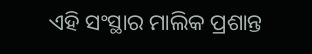ଏହି ସଂସ୍ଥାର ମାଲିକ ପ୍ରଶାନ୍ତ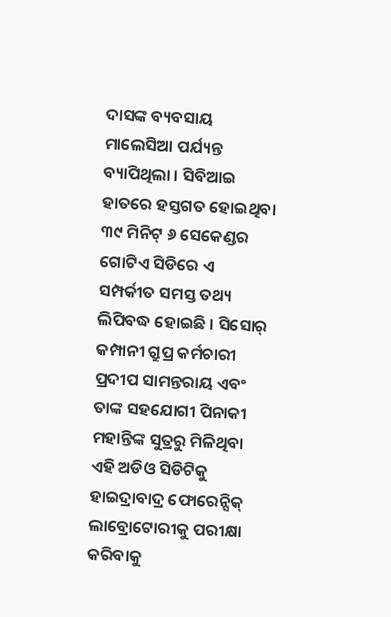ଦାସଙ୍କ ବ୍ୟବସାୟ ମାଲେସିଆ ପର୍ଯ୍ୟନ୍ତ ବ୍ୟାପିଥିଲା । ସିବିଆଇ ହାତରେ ହସ୍ତଗତ ହୋଇଥିବା ୩୯ ମିନିଟ୍ ୬ ସେକେଣ୍ଡର ଗୋଟିଏ ସିଡିରେ ଏ ସମ୍ପର୍କୀତ ସମସ୍ତ ତଥ୍ୟ ଲିପିବଦ୍ଧ ହୋଇଛି । ସିସୋର୍ କମ୍ପାନୀ ଗ୍ରୁପ୍ର କର୍ମଚାରୀ ପ୍ରଦୀପ ସାମନ୍ତରାୟ ଏବଂ ତାଙ୍କ ସହଯୋଗୀ ପିନାକୀ ମହାନ୍ତିଙ୍କ ସୁତ୍ରରୁ ମିଳିଥିବା ଏହି ଅଡିଓ ସିଡିଟିକୁ ହାଇଦ୍ରାବାଦ୍ର ଫୋରେନ୍ସିକ୍ ଲାବ୍ରୋଟୋରୀକୁ ପରୀକ୍ଷା କରିବାକୁ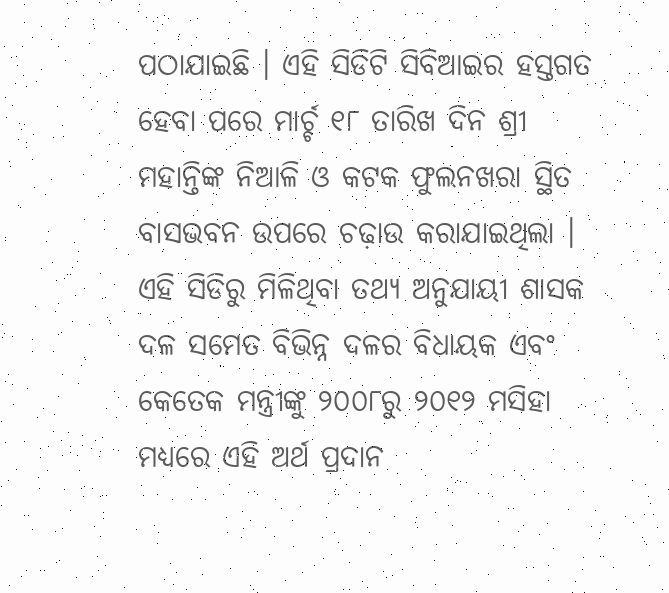ପଠାଯାଇଛି । ଏହି ସିଡିଟି ସିବିଆଇର ହସ୍ତଗତ ହେବା ପରେ ମାର୍ଚ୍ଚ ୧୮ ତାରିଖ ଦିନ ଶ୍ରୀ ମହାନ୍ତିଙ୍କ ନିଆଳି ଓ କଟକ ଫୁଲନଖରା ସ୍ଥିତ ବାସଭବନ ଉପରେ ଚଢ଼ାଉ କରାଯାଇଥିଲା । ଏହି ସିଡିରୁ ମିଳିଥିବା ତଥ୍ୟ ଅନୁଯାୟୀ ଶାସକ ଦଳ ସମେତ ବିଭିନ୍ନ ଦଳର ବିଧାୟକ ଏବଂ କେତେକ ମନ୍ତ୍ରୀଙ୍କୁ ୨୦୦୮ରୁ ୨୦୧୨ ମସିହା ମଧ୍ୟରେ ଏହି ଅର୍ଥ ପ୍ରଦାନ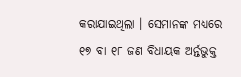କରାଯାଇଥିଲା । ସେମାନଙ୍କ ମଧ୍ୟରେ ୧୭ ବା ୧୮ ଜଣ ବିଧାୟକ ଅର୍ନ୍ତଭୁକ୍ତ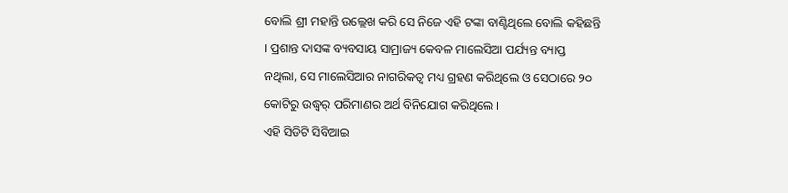ବୋଲି ଶ୍ରୀ ମହାନ୍ତି ଉଲ୍ଲେଖ କରି ସେ ନିଜେ ଏହି ଟଙ୍କା ବାଣ୍ଟିଥିଲେ ବୋଲି କହିଛନ୍ତି । ପ୍ରଶାନ୍ତ ଦାସଙ୍କ ବ୍ୟବସାୟ ସାମ୍ରାଜ୍ୟ କେବଳ ମାଲେସିଆ ପର୍ଯ୍ୟନ୍ତ ବ୍ୟାପ୍ତ ନଥିଲା, ସେ ମାଲେସିଆର ନାଗରିକତ୍ୱ ମଧ୍ୟ ଗ୍ରହଣ କରିଥିଲେ ଓ ସେଠାରେ ୨୦ କୋଟିରୁ ଉଦ୍ଧ୍ୱର୍ ପରିମାଣର ଅର୍ଥ ବିନିଯୋଗ କରିଥିଲେ ।
ଏହି ସିଡିଟି ସିବିଆଇ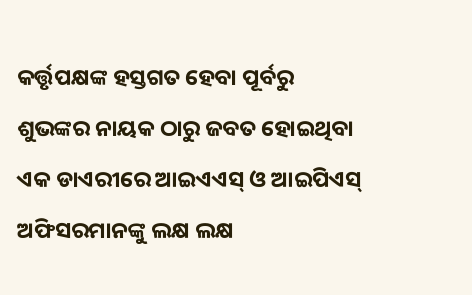କର୍ତ୍ତୃପକ୍ଷଙ୍କ ହସ୍ତଗତ ହେବା ପୂର୍ବରୁ ଶୁଭଙ୍କର ନାୟକ ଠାରୁ ଜବତ ହୋଇଥିବା ଏକ ଡାଏରୀରେ ଆଇଏଏସ୍ ଓ ଆଇପିଏସ୍ ଅଫିସରମାନଙ୍କୁ ଲକ୍ଷ ଲକ୍ଷ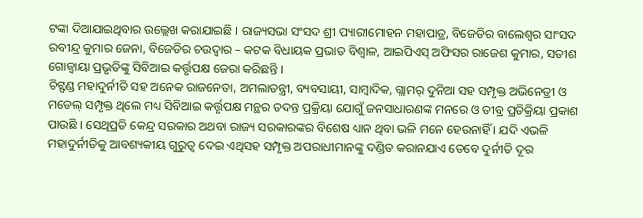ଟଙ୍କା ଦିଆଯାଇଥିବାର ଉଲ୍ଲେଖ କରାଯାଇଛି । ରାଜ୍ୟସଭା ସଂସଦ ଶ୍ରୀ ପ୍ୟାରୀମୋହନ ମହାପାତ୍ର, ବିଜେଡିର ବାଲେଶ୍ୱର ସାଂସଦ ରବୀନ୍ଦ୍ର କୁମାର ଜେନା, ବିଜେଡିର ଚଉଦ୍ୱାର – କଟକ ବିଧାୟକ ପ୍ରଭାତ ବିଶ୍ୱାଳ, ଆଇପିଏସ୍ ଅଫିସର ରାଜେଶ କୁମାର, ସତୀଶ ଗୋଜ୍ବାୟା ପ୍ରଭୃତିଙ୍କୁ ସିବିଆଇ କର୍ତ୍ତୃପକ୍ଷ ଜେରା କରିଛନ୍ତି ।
ଚିଟ୍ଫଣ୍ଡ ମହାଦୁର୍ନୀତି ସହ ଅନେକ ରାଜନେତା, ଅମଲାତନ୍ତ୍ରୀ, ବ୍ୟବସାୟୀ, ସାମ୍ବାଦିକ, ଗ୍ଲାମର୍ ଦୁନିଆ ସହ ସମ୍ପୃକ୍ତ ଅଭିନେତ୍ରୀ ଓ ମଡେଲ୍ ସମ୍ପୃକ୍ତ ଥିଲେ ମଧ୍ୟ ସିବିଆଇ କର୍ତ୍ତୃପକ୍ଷ ମନ୍ଥର ତଦନ୍ତ ପ୍ରକ୍ରିୟା ଯୋଗୁଁ ଜନସାଧାରଣଙ୍କ ମନରେ ଓ ତୀବ୍ର ପ୍ରତିକ୍ରିୟା ପ୍ରକାଶ ପାଉଛି । ସେଥିପ୍ରତି କେନ୍ଦ୍ର ସରକାର ଅଥବା ରାଜ୍ୟ ସରକାରଙ୍କର ବିଶେଷ ଧ୍ୟାନ ଥିବା ଭଳି ମନେ ହେଉନାହିଁ । ଯଦି ଏଭଳି ମହାଦୁର୍ନୀତିକୁ ଆବଶ୍ୟକୀୟ ଗୁରୁତ୍ୱ ଦେଇ ଏଥିସହ ସମ୍ପୃକ୍ତ ଅପରାଧୀମାନଙ୍କୁ ଦଣ୍ଡିତ କରାନଯାଏ ତେବେ ଦୁର୍ନୀତି ଦୂର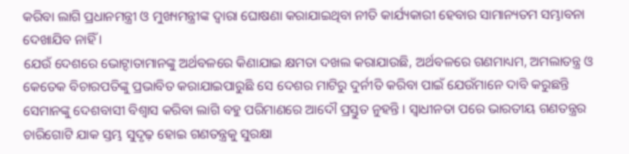କରିବା ଲାଗି ପ୍ରଧାନମନ୍ତ୍ରୀ ଓ ମୁଖ୍ୟମନ୍ତ୍ରୀଙ୍କ ଦ୍ୱାରା ଘୋଷଣା କରାଯାଇଥିବା ନୀତି କାର୍ଯ୍ୟକାରୀ ହେବାର ସାମାନ୍ୟତମ ସମ୍ଭାବନା ଦେଖାଯିବ ନାହିଁ ।
ଯେଉଁ ଦେଶରେ ଭୋଟ୍ଦାତାମାନଙ୍କୁ ଅର୍ଥବଳରେ କିଣାଯାଇ କ୍ଷମତା ଦଖଲ କରାଯାଉଛି, ଅର୍ଥବଳରେ ଗଣମାଧ୍ୟମ, ଅମଲାତନ୍ତ୍ର ଓ କେତେକ ବିଚାରପତିଙ୍କୁ ପ୍ରଭାବିତ କରାଯାଇପାରୁଛି ସେ ଦେଶର ମାଟିରୁ ଦୁର୍ନୀତି କରିବା ପାଇଁ ଯେଉଁମାନେ ଦାବି କରୁଛନ୍ତି ସେମାନଙ୍କୁ ଦେଶବାସୀ ବିଶ୍ୱାସ କରିବା ଲାଗି ବହୁ ପରିମାଣରେ ଆଦୌ ପ୍ରସ୍ତୁତ ନୁହନ୍ତି । ସ୍ୱାଧୀନତା ପରେ ଭାରତୀୟ ଗଣତନ୍ତ୍ରର ଚାରିଗୋଟି ଯାକ ସ୍ତମ୍ଭ ସୁଦୃଢ଼ ହୋଇ ଗଣତନ୍ତ୍ରକୁ ସୁରକ୍ଷା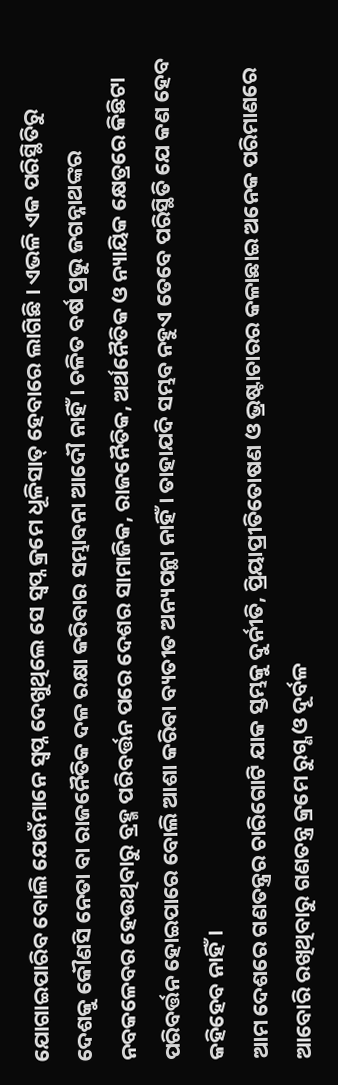ଯୋଗାଇପାରିବ ବୋଲି ଯେଉଁମାନେ ସ୍ୱପ୍ନ ଦେଖୁଥିଲେ ସେ ସ୍ୱପ୍ନ କ୍ରମେ ଧୂଳିସାତ୍ ହେବାରେ ଲାଗିଛି । ଏଭଳି ଏକ ପରିସ୍ଥିତିରୁ ଦେଶକୁ କୌଣସି ନେତା ବା ରାଜନୈତିକ ଦଳ ରକ୍ଷା କରିବାର ସମ୍ଭାବନା ଆଦୌ ନାହିଁ । ଚଳିତ ବର୍ଷ ପ୍ରଭୁ ଜଗନ୍ନାଥଙ୍କର ନବକଳେବର ହେଉଥିବାରୁ ବ୍ରହ୍ମ ପରିବର୍ତ୍ତନ ପରେ ଦେଶର ସାମାଜିକ, ରାଜନୈତିକ, ଅର୍ଥନୈତିକ ଓ ନ୍ୟାୟିକ କ୍ଷେତ୍ରରେ କିଛିଟା ପରିବର୍ତ୍ତନ ହୋଇପାରେ ବୋଲି ଆଶା କରିବା ବ୍ୟତୀତ ଅନ୍ୟପନ୍ଥା ନାହିଁ । ତାହାଯଦି ସମ୍ଭବ ନହୁଏ ତେବେ ପରିସ୍ଥିତି ଯେ କଣ ହେବ କହିହେବ ନାହିଁ ।
ଆମ ଦେଶରେ ଗଣତନ୍ତ୍ରର ଚାରିଗୋଟି ଯାକ ସ୍ତମ୍ଭକୁ ଦୁର୍ନୀତି, ପ୍ରିୟାପ୍ରୀତିତୋଷଣ ଓ ଭ୍ରଷ୍ଟାଚାରର କଳାଛାଇ ଅନେକ ପରିମାଣରେ ଆବୋରି ରଖିଥିବାରୁ ଗଣତନ୍ତ୍ର କ୍ରମେ ରୁଗ୍ଣ ଓ ଦୂର୍ବଳ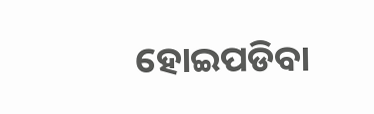ହୋଇପଡିବା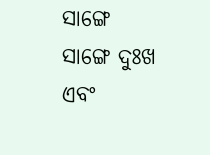ସାଙ୍ଗେ ସାଙ୍ଗେ ଦୁଃଖ ଏବଂ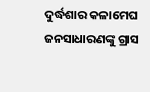ଦୁର୍ଦ୍ଧଶାର କଳାମେଘ ଜନସାଧାରଣଙ୍କୁ ଗ୍ରାସ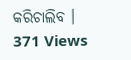କରିଚାଲିବ ।
371 Views